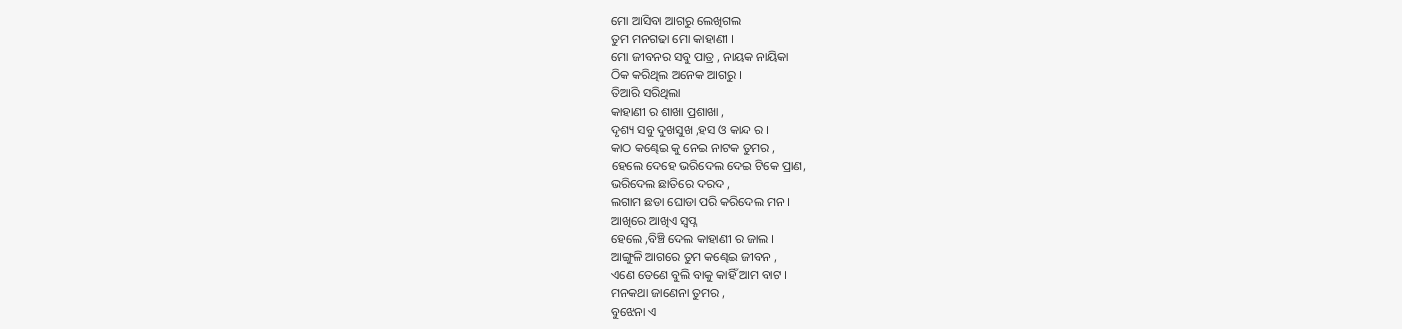ମୋ ଆସିବା ଆଗରୁ ଲେଖିଗଲ
ତୁମ ମନଗଢା ମୋ କାହାଣୀ ।
ମୋ ଜୀବନର ସବୁ ପାତ୍ର , ନାୟକ ନାୟିକା
ଠିକ କରିଥିଲ ଅନେକ ଆଗରୁ ।
ତିଆରି ସରିଥିଲା
କାହାଣୀ ର ଶାଖା ପ୍ରଶାଖା ,
ଦୃଶ୍ୟ ସବୁ ଦୁଖସୁଖ ,ହସ ଓ କାନ୍ଦ ର ।
କାଠ କଣ୍ଢେଇ କୁ ନେଇ ନାଟକ ତୁମର ,
ହେଲେ ଦେହେ ଭରିଦେଲ ଦେଇ ଟିକେ ପ୍ରାଣ,
ଭରିଦେଲ ଛାତିରେ ଦରଦ ,
ଲଗାମ ଛଡା ଘୋଡା ପରି କରିଦେଲ ମନ ।
ଆଖିରେ ଆଖିଏ ସ୍ଵପ୍ନ
ହେଲେ ,ବିଞ୍ଚି ଦେଲ କାହାଣୀ ର ଜାଲ ।
ଆଙ୍ଗୁଳି ଆଗରେ ତୁମ କଣ୍ଢେଇ ଜୀବନ ,
ଏଣେ ତେଣେ ବୁଲି ବାକୁ କାହିଁ ଆମ ବାଟ ।
ମନକଥା ଜାଣେନା ତୁମର ,
ବୁଝେନା ଏ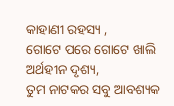କାହାଣୀ ରହସ୍ୟ ,
ଗୋଟେ ପରେ ଗୋଟେ ଖାଲି ଅର୍ଥହୀନ ଦୃଶ୍ୟ,
ତୁମ ନାଟକର ସବୁ ଆବଶ୍ୟକ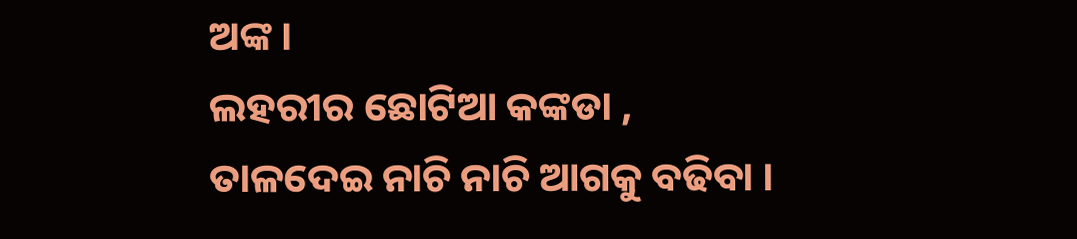ଅଙ୍କ ।
ଲହରୀର ଛୋଟିଆ କଙ୍କଡା ,
ତାଳଦେଇ ନାଚି ନାଚି ଆଗକୁ ବଢିବା ।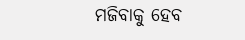ମଜିବାକୁ ହେବ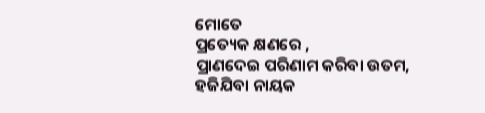ମୋତେ
ପ୍ରତ୍ୟେକ କ୍ଷଣରେ ,
ପ୍ରାଣଦେଇ ପରିଣାମ କରିବା ଉତମ,
ହଜିଯିବା ନାୟକ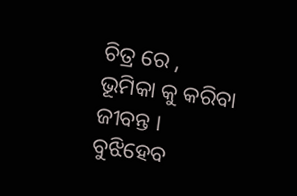ଚିତ୍ର ରେ ,
ଭୂମିକା କୁ କରିବା ଜୀବନ୍ତ ।
ବୁଝିହେବ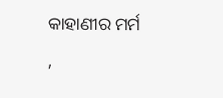କାହାଣୀର ମର୍ମ ,